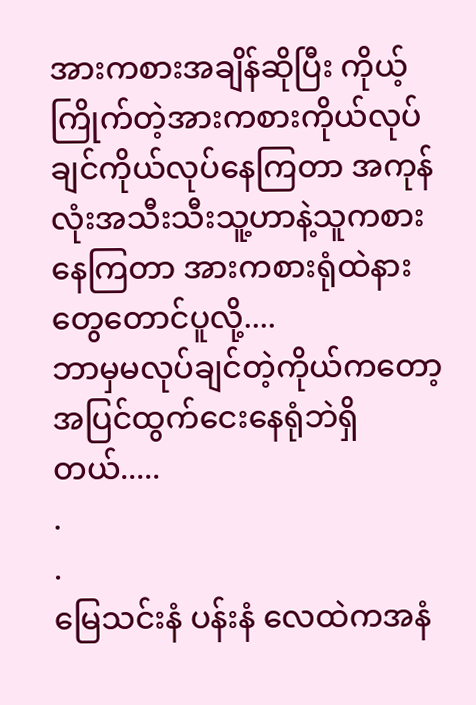အားကစားအချိန်ဆိုပြီး ကိုယ့်ကြိုက်တဲ့အားကစားကိုယ်လုပ်ချင်ကိုယ်လုပ်နေကြတာ အကုန်လုံးအသီးသီးသူ့ဟာနဲ့သူကစားနေကြတာ အားကစားရုံထဲနားတွေတောင်ပူလို့....
ဘာမှမလုပ်ချင်တဲ့ကိုယ်ကတော့ အပြင်ထွက်ငေးနေရုံဘဲရှိတယ်.....
.
.
မြေသင်းနံ ပန်းနံ လေထဲကအနံ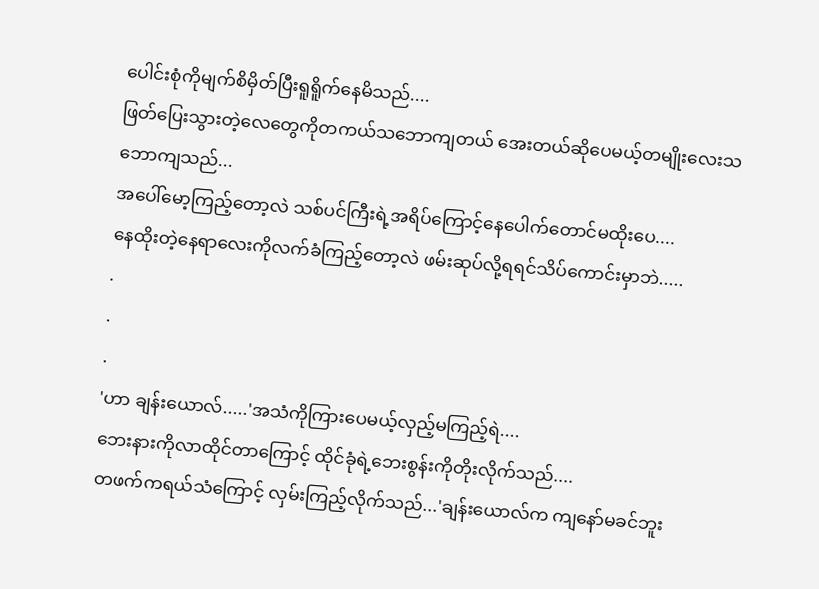ပေါင်းစုံကိုမျက်စိမှိတ်ပြီးရူရိူက်နေမိသည်....
ဖြတ်ပြေးသွားတဲ့လေတွေကိုတကယ်သဘောကျတယ် အေးတယ်ဆိုပေမယ့်တမျိုးလေးသဘောကျသည်...
အပေါ်မော့ကြည့်တော့လဲ သစ်ပင်ကြီးရဲ့အရိပ်ကြောင့်နေပေါက်တောင်မထိုးပေ....
နေထိုးတဲ့နေရာလေးကိုလက်ခံကြည့်တော့လဲ ဖမ်းဆုပ်လို့ရရင်သိပ်ကောင်းမှာဘဲ.....
.
.
.
'ဟာ ချန်းယောလ်.....'အသံကိုကြားပေမယ့်လှည့်မကြည့်ရဲ....
ဘေးနားကိုလာထိုင်တာကြောင့် ထိုင်ခုံရဲ့ဘေးစွန်းကိုတိုးလိုက်သည်....
တဖက်ကရယ်သံကြောင့် လှမ်းကြည့်လိုက်သည်...'ချန်းယောလ်က ကျနော်မခင်ဘူး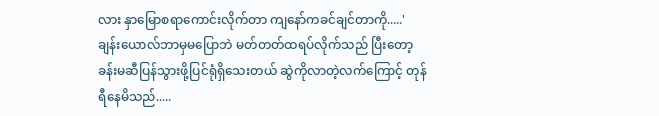လား နှာမြောစရာကောင်းလိုက်တာ ကျနော်ကခင်ချင်တာကို.....'
ချန်းယောလ်ဘာမှမပြောဘဲ မတ်တတ်ထရပ်လိုက်သည် ပြီးတော့ ခန်းမဆီပြန်သွားဖို့ပြင်ရုံရှိသေးတယ် ဆွဲကိုလာတဲ့လက်ကြောင့် တုန်ရီနေမိသည်.....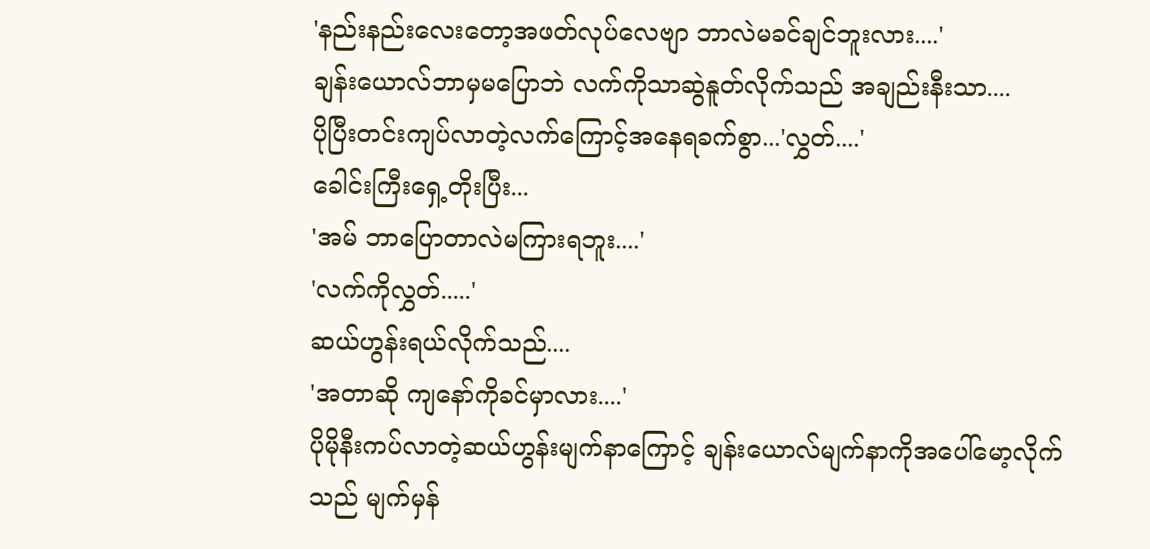'နည်းနည်းလေးတော့အဖတ်လုပ်လေဗျာ ဘာလဲမခင်ချင်ဘူးလား....'
ချန်းယောလ်ဘာမှမပြောဘဲ လက်ကိုသာဆွဲနူတ်လိုက်သည် အချည်းနီးသာ....
ပိုပြီးတင်းကျပ်လာတဲ့လက်ကြောင့်အနေရခက်စွာ...'လွှတ်....'
ခေါင်းကြီးရှေ့တိုးပြီး...
'အမ် ဘာပြောတာလဲမကြားရဘူး....'
'လက်ကိုလွှတ်.....'
ဆယ်ဟွန်းရယ်လိုက်သည်....
'အတာဆို ကျနော်ကိုခင်မှာလား....'
ပိုမိုနီးကပ်လာတဲ့ဆယ်ဟွန်းမျက်နာကြောင့် ချန်းယောလ်မျက်နာကိုအပေါ်မော့လိုက်သည် မျက်မှန်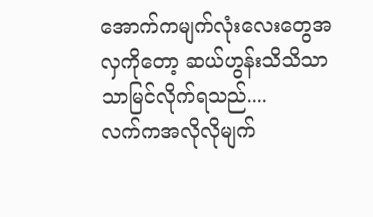အောက်ကမျက်လုံးလေးတွေအလှကိုတော့ ဆယ်ဟွန်းသိသိသာသာမြင်လိုက်ရသည်....
လက်ကအလိုလိုမျက်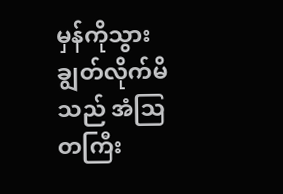မှန်ကိုသွားချွတ်လိုက်မိသည် အံဩတကြီး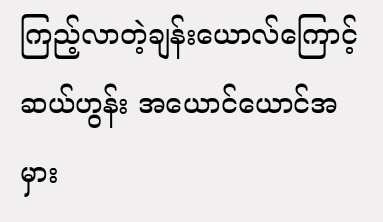ကြည့်လာတဲ့ချန်းယောလ်ကြောင့် ဆယ်ဟွန်း အယောင်ယောင်အမှား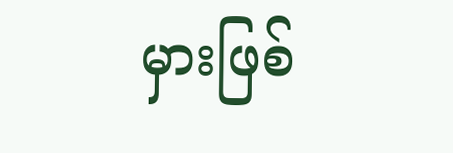မှားဖြစ်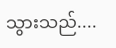သွားသည်....